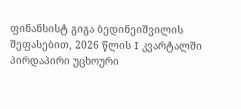ფინანსისტ გიგა ბედინეიშვილის შეფასებით, 2026 წლის I კვარტალში პირდაპირი უცხოური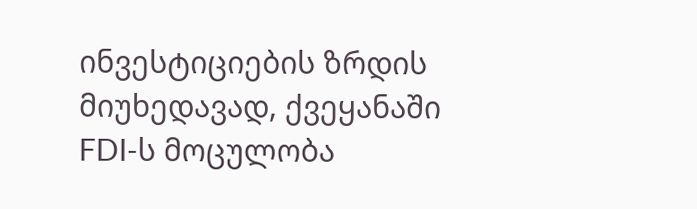ინვესტიციების ზრდის მიუხედავად, ქვეყანაში FDI-ს მოცულობა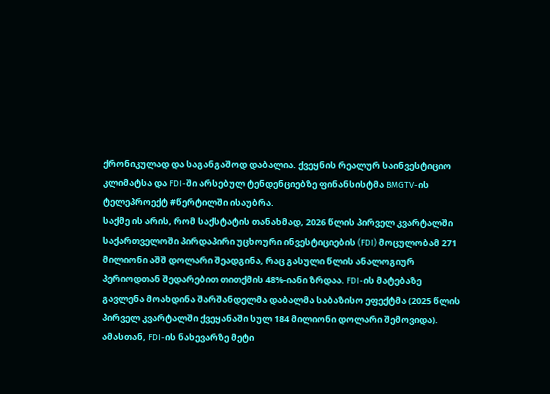ქრონიკულად და საგანგაშოდ დაბალია. ქვეყნის რეალურ საინვესტიციო კლიმატსა და FDI-ში არსებულ ტენდენციებზე ფინანსისტმა BMGTV-ის ტელეპროექტ #წერტილში ისაუბრა.
საქმე ის არის, რომ საქსტატის თანახმად, 2026 წლის პირველ კვარტალში საქართველოში პირდაპირი უცხოური ინვესტიციების (FDI) მოცულობამ 271 მილიონი აშშ დოლარი შეადგინა, რაც გასული წლის ანალოგიურ პერიოდთან შედარებით თითქმის 48%-იანი ზრდაა. FDI-ის მატებაზე გავლენა მოახდინა შარშანდელმა დაბალმა საბაზისო ეფექტმა (2025 წლის პირველ კვარტალში ქვეყანაში სულ 184 მილიონი დოლარი შემოვიდა). ამასთან, FDI-ის ნახევარზე მეტი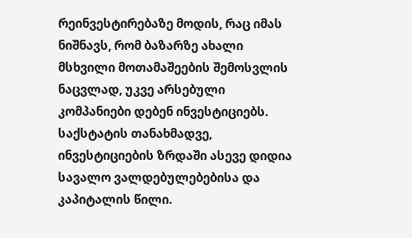რეინვესტირებაზე მოდის, რაც იმას ნიშნავს, რომ ბაზარზე ახალი მსხვილი მოთამაშეების შემოსვლის ნაცვლად, უკვე არსებული კომპანიები დებენ ინვესტიციებს. საქსტატის თანახმადვე, ინვესტიციების ზრდაში ასევე დიდია სავალო ვალდებულებებისა და კაპიტალის წილი.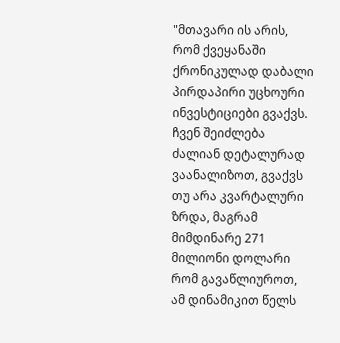"მთავარი ის არის, რომ ქვეყანაში ქრონიკულად დაბალი პირდაპირი უცხოური ინვესტიციები გვაქვს. ჩვენ შეიძლება ძალიან დეტალურად ვაანალიზოთ, გვაქვს თუ არა კვარტალური ზრდა, მაგრამ მიმდინარე 271 მილიონი დოლარი რომ გავაწლიუროთ, ამ დინამიკით წელს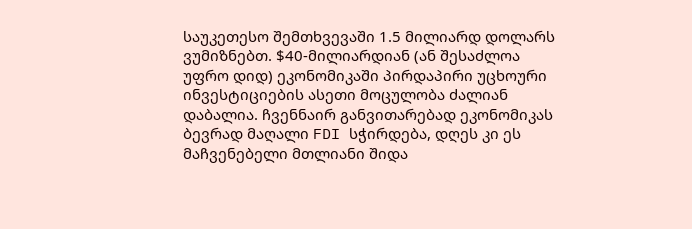საუკეთესო შემთხვევაში 1.5 მილიარდ დოლარს ვუმიზნებთ. $40-მილიარდიან (ან შესაძლოა უფრო დიდ) ეკონომიკაში პირდაპირი უცხოური ინვესტიციების ასეთი მოცულობა ძალიან დაბალია. ჩვენნაირ განვითარებად ეკონომიკას ბევრად მაღალი FDI სჭირდება, დღეს კი ეს მაჩვენებელი მთლიანი შიდა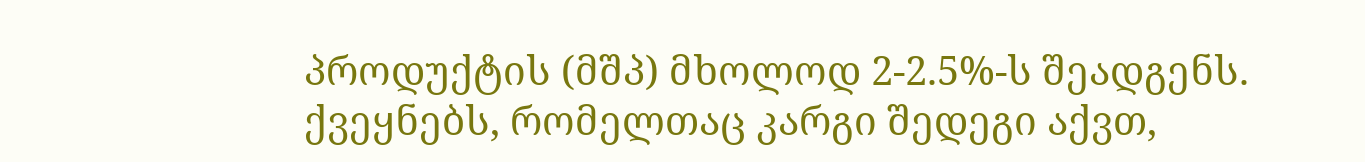პროდუქტის (მშპ) მხოლოდ 2-2.5%-ს შეადგენს. ქვეყნებს, რომელთაც კარგი შედეგი აქვთ,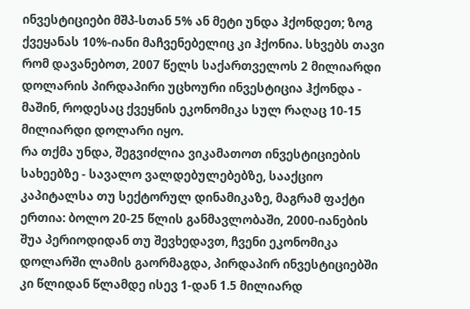ინვესტიციები მშპ-სთან 5% ან მეტი უნდა ჰქონდეთ; ზოგ ქვეყანას 10%-იანი მაჩვენებელიც კი ჰქონია. სხვებს თავი რომ დავანებოთ, 2007 წელს საქართველოს 2 მილიარდი დოლარის პირდაპირი უცხოური ინვესტიცია ჰქონდა - მაშინ, როდესაც ქვეყნის ეკონომიკა სულ რაღაც 10-15 მილიარდი დოლარი იყო.
რა თქმა უნდა, შეგვიძლია ვიკამათოთ ინვესტიციების სახეებზე - სავალო ვალდებულებებზე, სააქციო კაპიტალსა თუ სექტორულ დინამიკაზე, მაგრამ ფაქტი ერთია: ბოლო 20-25 წლის განმავლობაში, 2000-იანების შუა პერიოდიდან თუ შევხედავთ, ჩვენი ეკონომიკა დოლარში ლამის გაორმაგდა, პირდაპირ ინვესტიციებში კი წლიდან წლამდე ისევ 1-დან 1.5 მილიარდ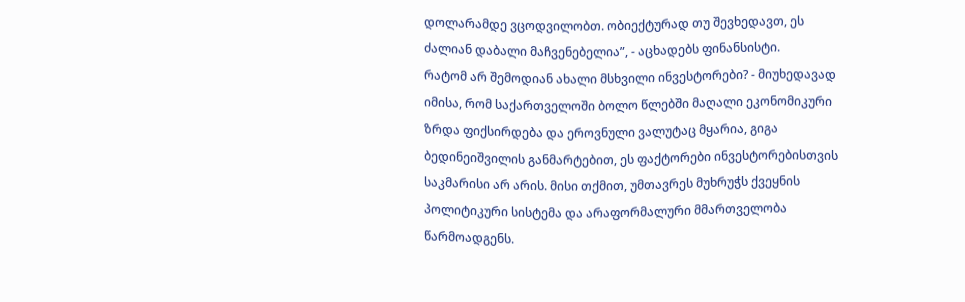დოლარამდე ვცოდვილობთ. ობიექტურად თუ შევხედავთ, ეს ძალიან დაბალი მაჩვენებელია”, - აცხადებს ფინანსისტი.
რატომ არ შემოდიან ახალი მსხვილი ინვესტორები? - მიუხედავად იმისა, რომ საქართველოში ბოლო წლებში მაღალი ეკონომიკური ზრდა ფიქსირდება და ეროვნული ვალუტაც მყარია, გიგა ბედინეიშვილის განმარტებით, ეს ფაქტორები ინვესტორებისთვის საკმარისი არ არის. მისი თქმით, უმთავრეს მუხრუჭს ქვეყნის პოლიტიკური სისტემა და არაფორმალური მმართველობა წარმოადგენს.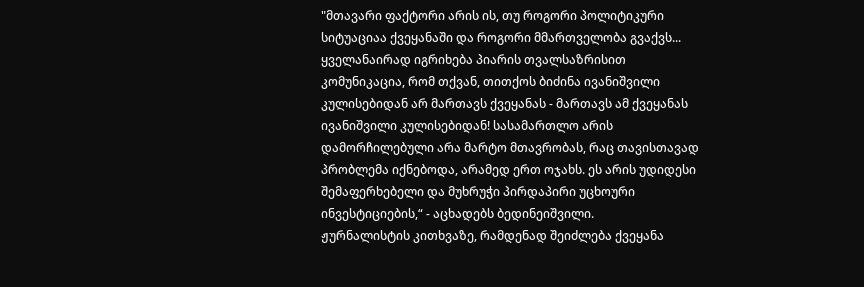"მთავარი ფაქტორი არის ის, თუ როგორი პოლიტიკური სიტუაციაა ქვეყანაში და როგორი მმართველობა გვაქვს... ყველანაირად იგრიხება პიარის თვალსაზრისით კომუნიკაცია, რომ თქვან, თითქოს ბიძინა ივანიშვილი კულისებიდან არ მართავს ქვეყანას - მართავს ამ ქვეყანას ივანიშვილი კულისებიდან! სასამართლო არის დამორჩილებული არა მარტო მთავრობას, რაც თავისთავად პრობლემა იქნებოდა, არამედ ერთ ოჯახს. ეს არის უდიდესი შემაფერხებელი და მუხრუჭი პირდაპირი უცხოური ინვესტიციების,“ - აცხადებს ბედინეიშვილი.
ჟურნალისტის კითხვაზე, რამდენად შეიძლება ქვეყანა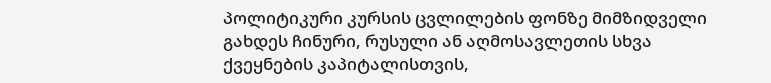პოლიტიკური კურსის ცვლილების ფონზე მიმზიდველი გახდეს ჩინური, რუსული ან აღმოსავლეთის სხვა ქვეყნების კაპიტალისთვის,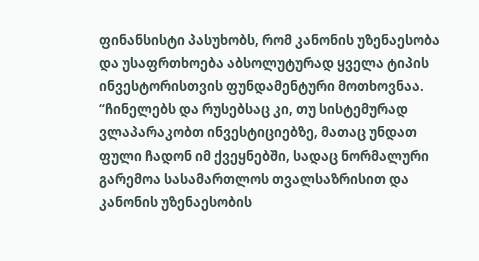ფინანსისტი პასუხობს, რომ კანონის უზენაესობა და უსაფრთხოება აბსოლუტურად ყველა ტიპის ინვესტორისთვის ფუნდამენტური მოთხოვნაა.
“ჩინელებს და რუსებსაც კი, თუ სისტემურად ვლაპარაკობთ ინვესტიციებზე, მათაც უნდათ ფული ჩადონ იმ ქვეყნებში, სადაც ნორმალური გარემოა სასამართლოს თვალსაზრისით და კანონის უზენაესობის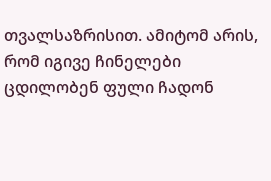თვალსაზრისით. ამიტომ არის, რომ იგივე ჩინელები ცდილობენ ფული ჩადონ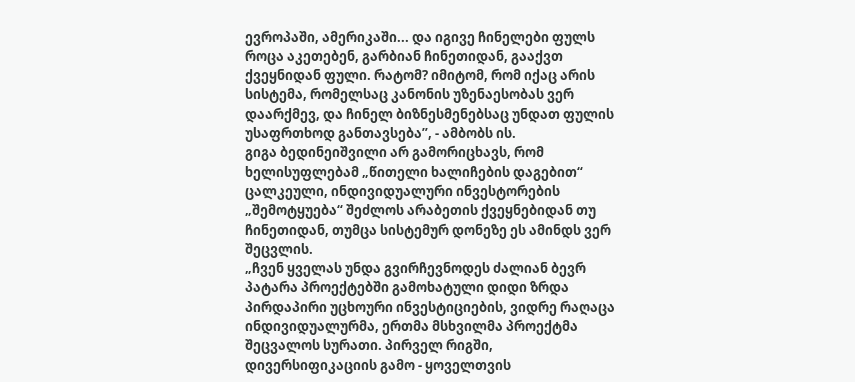ევროპაში, ამერიკაში... და იგივე ჩინელები ფულს როცა აკეთებენ, გარბიან ჩინეთიდან, გააქვთ ქვეყნიდან ფული. რატომ? იმიტომ, რომ იქაც არის სისტემა, რომელსაც კანონის უზენაესობას ვერ დაარქმევ, და ჩინელ ბიზნესმენებსაც უნდათ ფულის უსაფრთხოდ განთავსება”, - ამბობს ის.
გიგა ბედინეიშვილი არ გამორიცხავს, რომ ხელისუფლებამ „წითელი ხალიჩების დაგებით“ ცალკეული, ინდივიდუალური ინვესტორების „შემოტყუება“ შეძლოს არაბეთის ქვეყნებიდან თუ ჩინეთიდან, თუმცა სისტემურ დონეზე ეს ამინდს ვერ შეცვლის.
„ჩვენ ყველას უნდა გვირჩევნოდეს ძალიან ბევრ პატარა პროექტებში გამოხატული დიდი ზრდა პირდაპირი უცხოური ინვესტიციების, ვიდრე რაღაცა ინდივიდუალურმა, ერთმა მსხვილმა პროექტმა შეცვალოს სურათი. პირველ რიგში, დივერსიფიკაციის გამო - ყოველთვის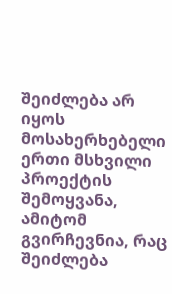შეიძლება არ იყოს მოსახერხებელი ერთი მსხვილი პროექტის შემოყვანა, ამიტომ გვირჩევნია, რაც შეიძლება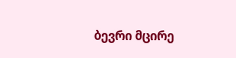ბევრი მცირე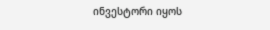ინვესტორი იყოს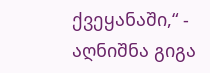ქვეყანაში,“ - აღნიშნა გიგა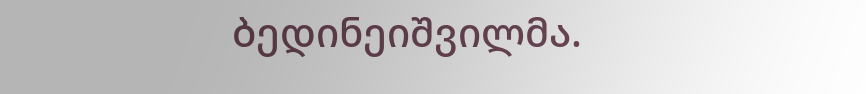ბედინეიშვილმა.